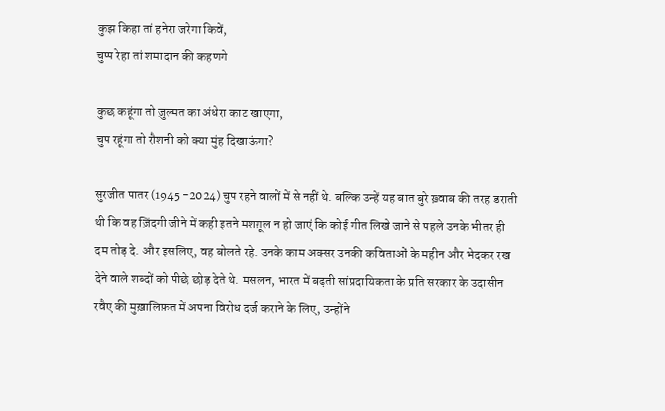कुझ किहा तां हनेरा जरेगा किवें,
चुप्प रेहा तां शमादान की कहणगे

कुछ कहूंगा तो ज़ुल्मत का अंधेरा काट खाएगा,
चुप रहूंगा तो रौशनी को क्या मुंह दिखाऊंगा?

सुरजीत पातर (1945 -2024) चुप रहने वालों में से नहीं थे. बल्कि उन्हें यह बात बुरे ख़्वाब की तरह डराती थी कि वह ज़िंदगी जीने में कही इतने मशग़ूल न हो जाएं कि कोई गीत लिखे जाने से पहले उनके भीतर ही दम तोड़ दे. और इसलिए, वह बोलते रहे. उनके काम अक्सर उनकी कविताओं के महीन और भेदकर रख देने वाले शब्दों को पीछे छोड़ देते थे. मसलन, भारत में बढ़ती सांप्रदायिकता के प्रति सरकार के उदासीन रवैए की मुख़ालिफ़त में अपना विरोध दर्ज कराने के लिए, उन्होंने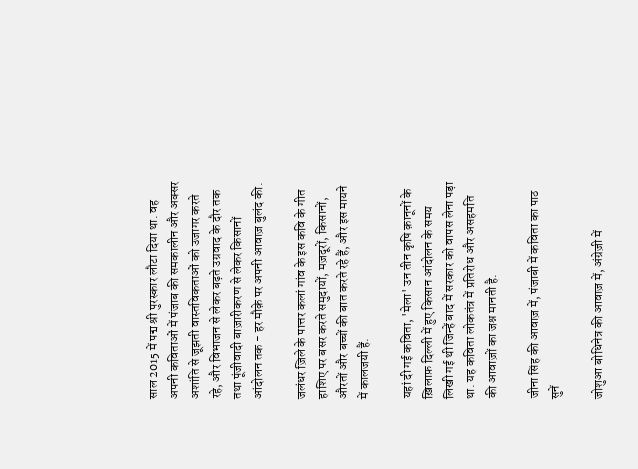साल 2015 में पद्म श्री पुरस्कार लौटा दिया था. वह अपनी कविताओं में पंजाब की समकालीन और अक्सर अशांति से जूझती वास्तविकताओं को उजागर करते रहे, और विभाजन से लेकर बढ़ते उग्रवाद के दौर तक तथा पूंजीवादी बाज़ारीकरण से लेकर किसानों आंदोलन तक - हर मौक़े पर अपनी आवाज़ बुलंद की.

जलंधर ज़िले के पात्तर कलां गांव के इस कवि के गीत हाशिए पर बसर करते समुदायों, मज़दूरों, किसानों, औरतों और बच्चों की बात करते रहे हैं, और इस मायने में कालजयी हैं.

यहां दी गई कविता, 'मेला' उन तीन कृषि क़ानूनों के ख़िलाफ़ दिल्ली में हुए किसान आंदोलन के समय लिखी गई थी जिन्हें बाद में सरकार को वापस लेना पड़ा था. यह कविता लोकतंत्र में प्रतिरोध और असहमति की आवाज़ों का जश्न मानती है.

जीना सिंह की आवाज़ में, पंजाबी में कविता का पाठ सुनें

जोशुआ बोधिनेत्र की आवाज़ में, अंग्रेज़ी में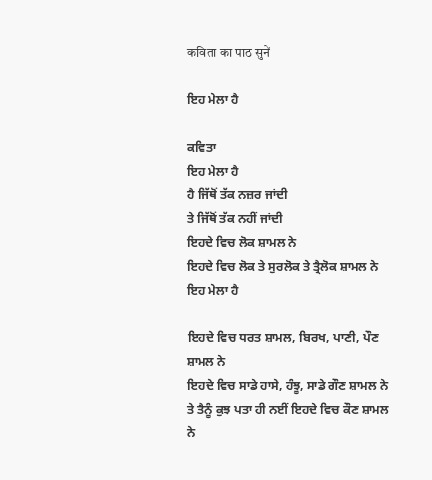कविता का पाठ सुनें

ਇਹ ਮੇਲਾ ਹੈ

ਕਵਿਤਾ
ਇਹ ਮੇਲਾ ਹੈ
ਹੈ ਜਿੱਥੋਂ ਤੱਕ ਨਜ਼ਰ ਜਾਂਦੀ
ਤੇ ਜਿੱਥੋਂ ਤੱਕ ਨਹੀਂ ਜਾਂਦੀ
ਇਹਦੇ ਵਿਚ ਲੋਕ ਸ਼ਾਮਲ ਨੇ
ਇਹਦੇ ਵਿਚ ਲੋਕ ਤੇ ਸੁਰਲੋਕ ਤੇ ਤ੍ਰੈਲੋਕ ਸ਼ਾਮਲ ਨੇ
ਇਹ ਮੇਲਾ ਹੈ

ਇਹਦੇ ਵਿਚ ਧਰਤ ਸ਼ਾਮਲ, ਬਿਰਖ, ਪਾਣੀ, ਪੌਣ ਸ਼ਾਮਲ ਨੇ
ਇਹਦੇ ਵਿਚ ਸਾਡੇ ਹਾਸੇ, ਹੰਝੂ, ਸਾਡੇ ਗੌਣ ਸ਼ਾਮਲ ਨੇ
ਤੇ ਤੈਨੂੰ ਕੁਝ ਪਤਾ ਹੀ ਨਈਂ ਇਹਦੇ ਵਿਚ ਕੌਣ ਸ਼ਾਮਲ ਨੇ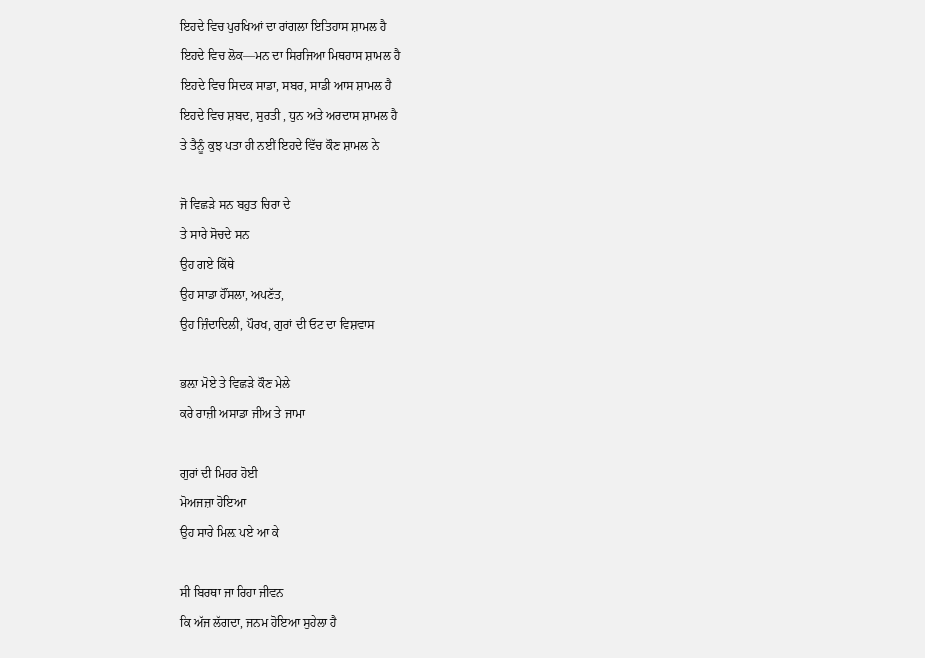ਇਹਦੇ ਵਿਚ ਪੁਰਖਿਆਂ ਦਾ ਰਾਂਗਲਾ ਇਤਿਹਾਸ ਸ਼ਾਮਲ ਹੈ
ਇਹਦੇ ਵਿਚ ਲੋਕ—ਮਨ ਦਾ ਸਿਰਜਿਆ ਮਿਥਹਾਸ ਸ਼ਾਮਲ ਹੈ
ਇਹਦੇ ਵਿਚ ਸਿਦਕ ਸਾਡਾ, ਸਬਰ, ਸਾਡੀ ਆਸ ਸ਼ਾਮਲ ਹੈ
ਇਹਦੇ ਵਿਚ ਸ਼ਬਦ, ਸੁਰਤੀ , ਧੁਨ ਅਤੇ ਅਰਦਾਸ ਸ਼ਾਮਲ ਹੈ
ਤੇ ਤੈਨੂੰ ਕੁਝ ਪਤਾ ਹੀ ਨਈਂ ਇਹਦੇ ਵਿੱਚ ਕੌਣ ਸ਼ਾਮਲ ਨੇ

ਜੋ ਵਿਛੜੇ ਸਨ ਬਹੁਤ ਚਿਰਾ ਦੇ
ਤੇ ਸਾਰੇ ਸੋਚਦੇ ਸਨ
ਉਹ ਗਏ ਕਿੱਥੇ
ਉਹ ਸਾਡਾ ਹੌਂਸਲਾ, ਅਪਣੱਤ,
ਉਹ ਜ਼ਿੰਦਾਦਿਲੀ, ਪੌਰਖ, ਗੁਰਾਂ ਦੀ ਓਟ ਦਾ ਵਿਸ਼ਵਾਸ

ਭਲ਼ਾ ਮੋਏ ਤੇ ਵਿਛੜੇ ਕੌਣ ਮੇਲੇ
ਕਰੇ ਰਾਜ਼ੀ ਅਸਾਡਾ ਜੀਅ ਤੇ ਜਾਮਾ

ਗੁਰਾਂ ਦੀ ਮਿਹਰ ਹੋਈ
ਮੋਅਜਜ਼ਾ ਹੋਇਆ
ਉਹ ਸਾਰੇ ਮਿਲ਼ ਪਏ ਆ ਕੇ

ਸੀ ਬਿਰਥਾ ਜਾ ਰਿਹਾ ਜੀਵਨ
ਕਿ ਅੱਜ ਲੱਗਦਾ, ਜਨਮ ਹੋਇਆ ਸੁਹੇਲਾ ਹੈ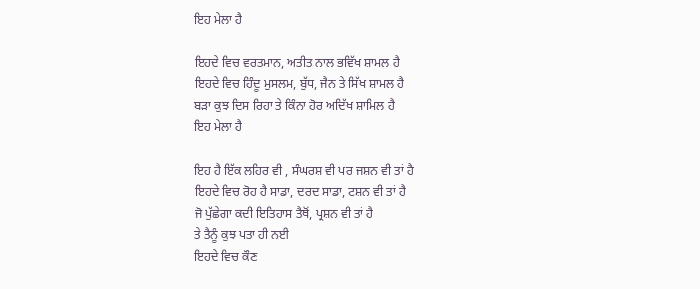ਇਹ ਮੇਲਾ ਹੈ

ਇਹਦੇ ਵਿਚ ਵਰਤਮਾਨ, ਅਤੀਤ ਨਾਲ ਭਵਿੱਖ ਸ਼ਾਮਲ ਹੈ
ਇਹਦੇ ਵਿਚ ਹਿੰਦੂ ਮੁਸਲਮ, ਬੁੱਧ, ਜੈਨ ਤੇ ਸਿੱਖ ਸ਼ਾਮਲ ਹੈ
ਬੜਾ ਕੁਝ ਦਿਸ ਰਿਹਾ ਤੇ ਕਿੰਨਾ ਹੋਰ ਅਦਿੱਖ ਸ਼ਾਮਿਲ ਹੈ
ਇਹ ਮੇਲਾ ਹੈ

ਇਹ ਹੈ ਇੱਕ ਲਹਿਰ ਵੀ , ਸੰਘਰਸ਼ ਵੀ ਪਰ ਜਸ਼ਨ ਵੀ ਤਾਂ ਹੈ
ਇਹਦੇ ਵਿਚ ਰੋਹ ਹੈ ਸਾਡਾ, ਦਰਦ ਸਾਡਾ, ਟਸ਼ਨ ਵੀ ਤਾਂ ਹੈ
ਜੋ ਪੁੱਛੇਗਾ ਕਦੀ ਇਤਿਹਾਸ ਤੈਥੋਂ, ਪ੍ਰਸ਼ਨ ਵੀ ਤਾਂ ਹੈ
ਤੇ ਤੈਨੂੰ ਕੁਝ ਪਤਾ ਹੀ ਨਈ
ਇਹਦੇ ਵਿਚ ਕੌਣ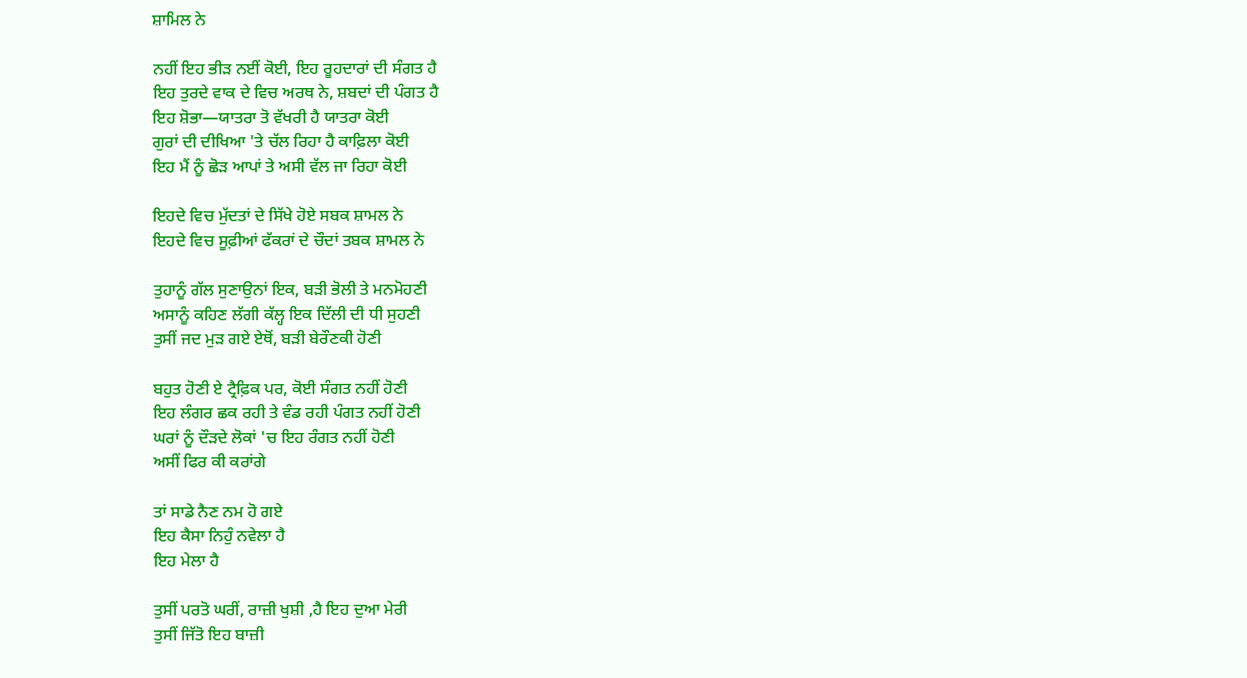ਸ਼ਾਮਿਲ ਨੇ

ਨਹੀਂ ਇਹ ਭੀੜ ਨਈਂ ਕੋਈ, ਇਹ ਰੂਹਦਾਰਾਂ ਦੀ ਸੰਗਤ ਹੈ
ਇਹ ਤੁਰਦੇ ਵਾਕ ਦੇ ਵਿਚ ਅਰਥ ਨੇ, ਸ਼ਬਦਾਂ ਦੀ ਪੰਗਤ ਹੈ
ਇਹ ਸ਼ੋਭਾ—ਯਾਤਰਾ ਤੋ ਵੱਖਰੀ ਹੈ ਯਾਤਰਾ ਕੋਈ
ਗੁਰਾਂ ਦੀ ਦੀਖਿਆ 'ਤੇ ਚੱਲ ਰਿਹਾ ਹੈ ਕਾਫ਼ਿਲਾ ਕੋਈ
ਇਹ ਮੈਂ ਨੂੰ ਛੋੜ ਆਪਾਂ ਤੇ ਅਸੀ ਵੱਲ ਜਾ ਰਿਹਾ ਕੋਈ

ਇਹਦੇ ਵਿਚ ਮੁੱਦਤਾਂ ਦੇ ਸਿੱਖੇ ਹੋਏ ਸਬਕ ਸ਼ਾਮਲ ਨੇ
ਇਹਦੇ ਵਿਚ ਸੂਫ਼ੀਆਂ ਫੱਕਰਾਂ ਦੇ ਚੌਦਾਂ ਤਬਕ ਸ਼ਾਮਲ ਨੇ

ਤੁਹਾਨੂੰ ਗੱਲ ਸੁਣਾਉਨਾਂ ਇਕ, ਬੜੀ ਭੋਲੀ ਤੇ ਮਨਮੋਹਣੀ
ਅਸਾਨੂੰ ਕਹਿਣ ਲੱਗੀ ਕੱਲ੍ਹ ਇਕ ਦਿੱਲੀ ਦੀ ਧੀ ਸੁਹਣੀ
ਤੁਸੀਂ ਜਦ ਮੁੜ ਗਏ ਏਥੋਂ, ਬੜੀ ਬੇਰੌਣਕੀ ਹੋਣੀ

ਬਹੁਤ ਹੋਣੀ ਏ ਟ੍ਰੈਫ਼ਿਕ ਪਰ, ਕੋਈ ਸੰਗਤ ਨਹੀਂ ਹੋਣੀ
ਇਹ ਲੰਗਰ ਛਕ ਰਹੀ ਤੇ ਵੰਡ ਰਹੀ ਪੰਗਤ ਨਹੀਂ ਹੋਣੀ
ਘਰਾਂ ਨੂੰ ਦੌੜਦੇ ਲੋਕਾਂ 'ਚ ਇਹ ਰੰਗਤ ਨਹੀਂ ਹੋਣੀ
ਅਸੀਂ ਫਿਰ ਕੀ ਕਰਾਂਗੇ

ਤਾਂ ਸਾਡੇ ਨੈਣ ਨਮ ਹੋ ਗਏ
ਇਹ ਕੈਸਾ ਨਿਹੁੰ ਨਵੇਲਾ ਹੈ
ਇਹ ਮੇਲਾ ਹੈ

ਤੁਸੀਂ ਪਰਤੋ ਘਰੀਂ, ਰਾਜ਼ੀ ਖੁਸ਼ੀ ,ਹੈ ਇਹ ਦੁਆ ਮੇਰੀ
ਤੁਸੀਂ ਜਿੱਤੋ ਇਹ ਬਾਜ਼ੀ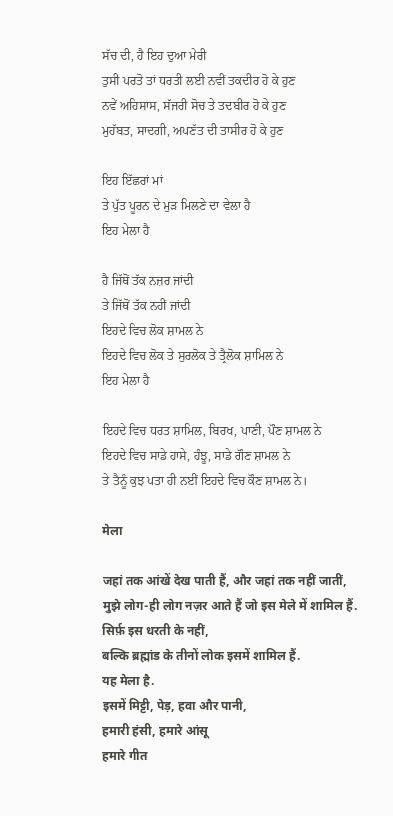ਸੱਚ ਦੀ, ਹੈ ਇਹ ਦੁਆ ਮੇਰੀ
ਤੁਸੀ ਪਰਤੋ ਤਾਂ ਧਰਤੀ ਲਈ ਨਵੀਂ ਤਕਦੀਰ ਹੋ ਕੇ ਹੁਣ
ਨਵੇਂ ਅਹਿਸਾਸ, ਸੱਜਰੀ ਸੋਚ ਤੇ ਤਦਬੀਰ ਹੋ ਕੇ ਹੁਣ
ਮੁਹੱਬਤ, ਸਾਦਗੀ, ਅਪਣੱਤ ਦੀ ਤਾਸੀਰ ਹੋ ਕੇ ਹੁਣ

ਇਹ ਇੱਛਰਾਂ ਮਾਂ
ਤੇ ਪੁੱਤ ਪੂਰਨ ਦੇ ਮੁੜ ਮਿਲਣੇ ਦਾ ਵੇਲਾ ਹੈ
ਇਹ ਮੇਲਾ ਹੈ

ਹੈ ਜਿੱਥੋਂ ਤੱਕ ਨਜ਼ਰ ਜਾਂਦੀ
ਤੇ ਜਿੱਥੋਂ ਤੱਕ ਨਹੀਂ ਜਾਂਦੀ
ਇਹਦੇ ਵਿਚ ਲੋਕ ਸ਼ਾਮਲ ਨੇ
ਇਹਦੇ ਵਿਚ ਲੋਕ ਤੇ ਸੁਰਲੋਕ ਤੇ ਤ੍ਰੈਲੋਕ ਸ਼ਾਮਿਲ ਨੇ
ਇਹ ਮੇਲਾ ਹੈ

ਇਹਦੇ ਵਿਚ ਧਰਤ ਸ਼ਾਮਿਲ, ਬਿਰਖ, ਪਾਣੀ, ਪੌਣ ਸ਼ਾਮਲ ਨੇ
ਇਹਦੇ ਵਿਚ ਸਾਡੇ ਹਾਸੇ, ਹੰਝੂ, ਸਾਡੇ ਗੌਣ ਸ਼ਾਮਲ ਨੇ
ਤੇ ਤੈਨੂੰ ਕੁਝ ਪਤਾ ਹੀ ਨਈਂ ਇਹਦੇ ਵਿਚ ਕੌਣ ਸ਼ਾਮਲ ਨੇ।

मेला

जहां तक आंखें देख पाती हैं, और जहां तक नहीं जातीं,
मुझे लोग-ही लोग नज़र आते हैं जो इस मेले में शामिल हैं.
सिर्फ़ इस धरती के नहीं,
बल्कि ब्रह्मांड के तीनों लोक इसमें शामिल हैं.
यह मेला है.
इसमें मिट्टी, पेड़, हवा और पानी,
हमारी हंसी, हमारे आंसू
हमारे गीत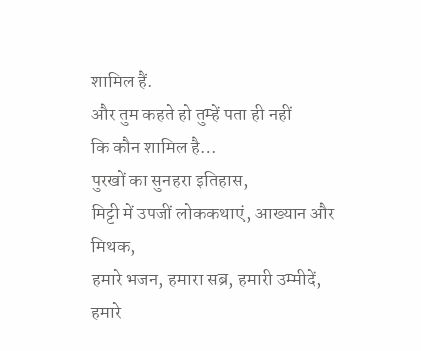शामिल हैं.
और तुम कहते हो तुम्हें पता ही नहीं
कि कौन शामिल है…
पुरखों का सुनहरा इतिहास,
मिट्टी में उपजीं लोककथाएं, आख्यान और मिथक,
हमारे भजन, हमारा सब्र, हमारी उम्मीदें,
हमारे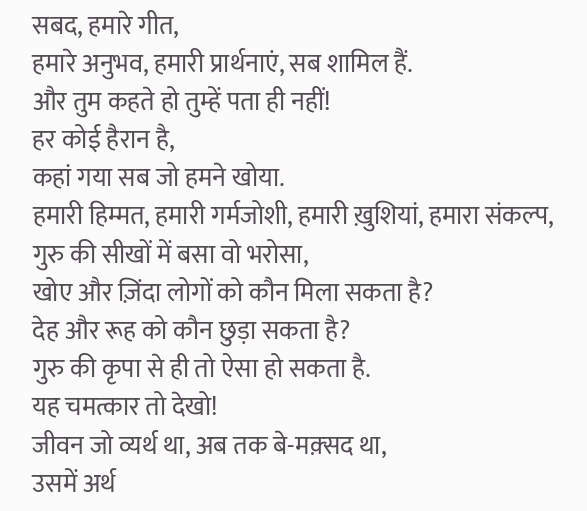सबद, हमारे गीत,
हमारे अनुभव, हमारी प्रार्थनाएं, सब शामिल हैं.
और तुम कहते हो तुम्हें पता ही नहीं!
हर कोई हैरान है,
कहां गया सब जो हमने खोया.
हमारी हिम्मत, हमारी गर्मजोशी, हमारी ख़ुशियां, हमारा संकल्प,
गुरु की सीखों में बसा वो भरोसा,
खोए और ज़िंदा लोगों को कौन मिला सकता है?
देह और रूह को कौन छुड़ा सकता है?
गुरु की कृपा से ही तो ऐसा हो सकता है.
यह चमत्कार तो देखो!
जीवन जो व्यर्थ था, अब तक बे-मक़्सद था,
उसमें अर्थ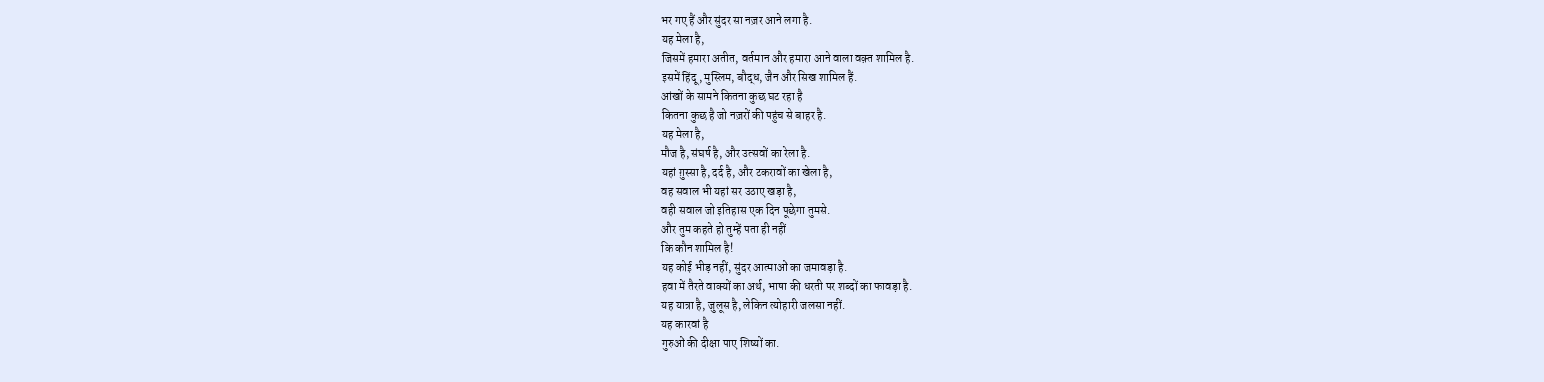भर गए हैं और सुंदर सा नज़र आने लगा है.
यह मेला है,
जिसमें हमारा अतीत, वर्तमान और हमारा आने वाला वक़्त शामिल है.
इसमें हिंदू, मुस्लिम, बौद्ध, जैन और सिख शामिल हैं.
आंखों के सामने कितना कुछ घट रहा है
कितना कुछ है जो नज़रों की पहुंच से बाहर है.
यह मेला है,
मौज है, संघर्ष है, और उत्सवों का रेला है.
यहां ग़ुस्सा है, दर्द है, और टकरावों का खेला है,
वह सवाल भी यहां सर उठाए खड़ा है,
वही सवाल जो इतिहास एक दिन पूछेगा तुमसे.
और तुम कहते हो तुम्हें पता ही नहीं
कि कौन शामिल है!
यह कोई भीड़ नहीं, सुंदर आत्माओं का जमावड़ा है.
हवा में तैरते वाक्यों का अर्थ, भाषा की धरती पर शब्दों का फावड़ा है.
यह यात्रा है, जुलूस है, लेकिन त्योहारी जलसा नहीं.
यह कारवां है
गुरुओं की दीक्षा पाए शिष्यों का.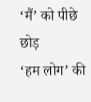‘मैं’ को पीछे छोड़
‘हम लोग’ की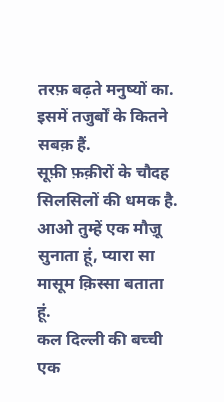तरफ़ बढ़ते मनुष्यों का.
इसमें तजुर्बों के कितने सबक़ हैं.
सूफ़ी फ़क़ीरों के चौदह सिलसिलों की धमक है.
आओ तुम्हें एक मौज़ू सुनाता हूं, प्यारा सा मासूम क़िस्सा बताता हूं.
कल दिल्ली की बच्ची एक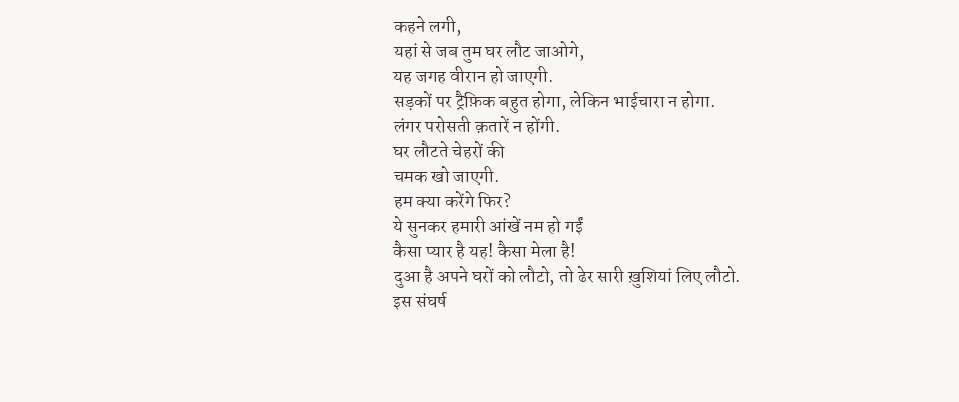कहने लगी,
यहां से जब तुम घर लौट जाओगे,
यह जगह वीरान हो जाएगी.
सड़कों पर ट्रैफ़िक बहुत होगा, लेकिन भाईचारा न होगा.
लंगर परोसती क़तारें न होंगी.
घर लौटते चेहरों की
चमक खो जाएगी.
हम क्या करेंगे फिर?
ये सुनकर हमारी आंखें नम हो गईं
कैसा प्यार है यह! कैसा मेला है!
दुआ है अपने घरों को लौटो, तो ढेर सारी ख़ुशियां लिए लौटो.
इस संघर्ष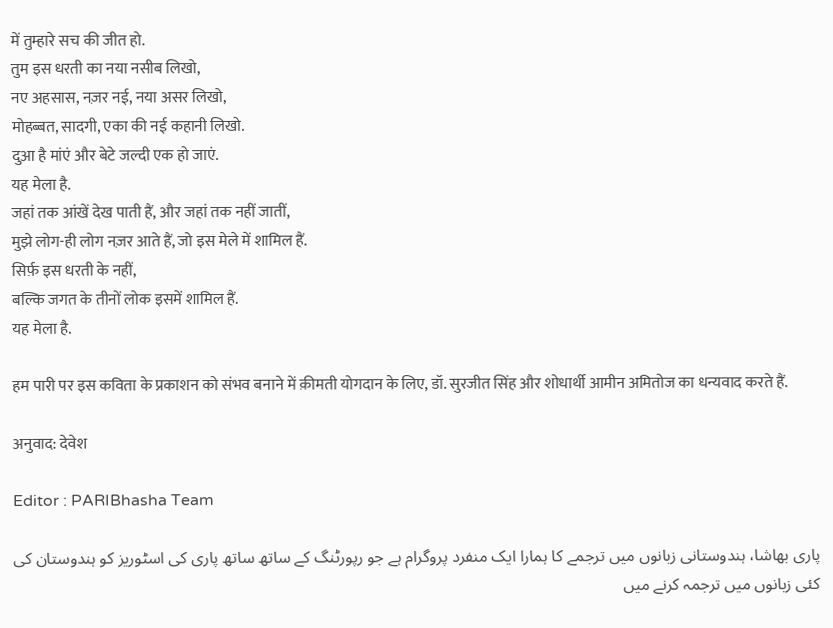में तुम्हारे सच की जीत हो.
तुम इस धरती का नया नसीब लिखो,
नए अहसास, नज़र नई, नया असर लिखो,
मोहब्बत, सादगी, एका की नई कहानी लिखो.
दुआ है मांएं और बेटे जल्दी एक हो जाएं.
यह मेला है.
जहां तक आंखें देख पाती हैं, और जहां तक नहीं जातीं,
मुझे लोग-ही लोग नज़र आते हैं, जो इस मेले में शामिल हैं.
सिर्फ़ इस धरती के नहीं,
बल्कि जगत के तीनों लोक इसमें शामिल हैं.
यह मेला है.

हम पारी पर इस कविता के प्रकाशन को संभव बनाने में क़ीमती योगदान के लिए, डॉ. सुरजीत सिंह और शोधार्थी आमीन अमितोज का धन्यवाद करते हैं.

अनुवाद: देवेश

Editor : PARIBhasha Team

پاری بھاشا، ہندوستانی زبانوں میں ترجمے کا ہمارا ایک منفرد پروگرام ہے جو رپورٹنگ کے ساتھ ساتھ پاری کی اسٹوریز کو ہندوستان کی کئی زبانوں میں ترجمہ کرنے میں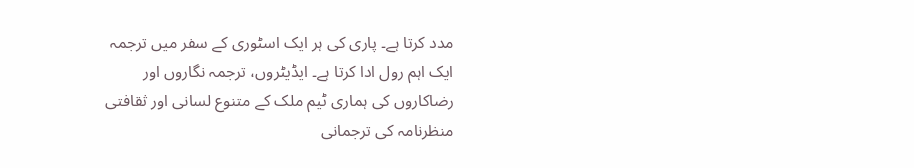مدد کرتا ہے۔ پاری کی ہر ایک اسٹوری کے سفر میں ترجمہ ایک اہم رول ادا کرتا ہے۔ ایڈیٹروں، ترجمہ نگاروں اور رضاکاروں کی ہماری ٹیم ملک کے متنوع لسانی اور ثقافتی منظرنامہ کی ترجمانی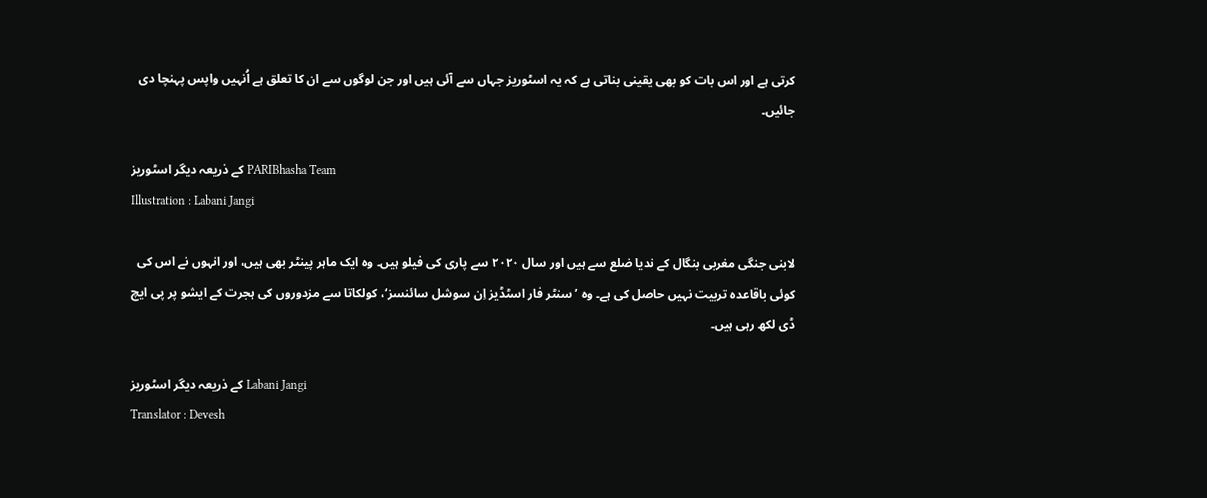کرتی ہے اور اس بات کو بھی یقینی بناتی ہے کہ یہ اسٹوریز جہاں سے آئی ہیں اور جن لوگوں سے ان کا تعلق ہے اُنہیں واپس پہنچا دی جائیں۔

کے ذریعہ دیگر اسٹوریز PARIBhasha Team
Illustration : Labani Jangi

لابنی جنگی مغربی بنگال کے ندیا ضلع سے ہیں اور سال ۲۰۲۰ سے پاری کی فیلو ہیں۔ وہ ایک ماہر پینٹر بھی ہیں، اور انہوں نے اس کی کوئی باقاعدہ تربیت نہیں حاصل کی ہے۔ وہ ’سنٹر فار اسٹڈیز اِن سوشل سائنسز‘، کولکاتا سے مزدوروں کی ہجرت کے ایشو پر پی ایچ ڈی لکھ رہی ہیں۔

کے ذریعہ دیگر اسٹوریز Labani Jangi
Translator : Devesh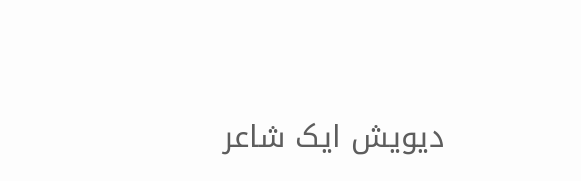دیویش ایک شاعر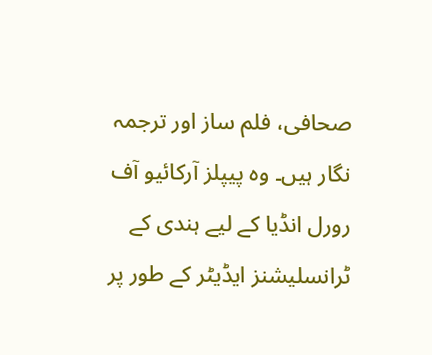صحافی، فلم ساز اور ترجمہ نگار ہیں۔ وہ پیپلز آرکائیو آف رورل انڈیا کے لیے ہندی کے ٹرانسلیشنز ایڈیٹر کے طور پر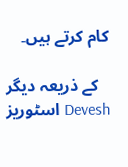کام کرتے ہیں۔

کے ذریعہ دیگر اسٹوریز Devesh